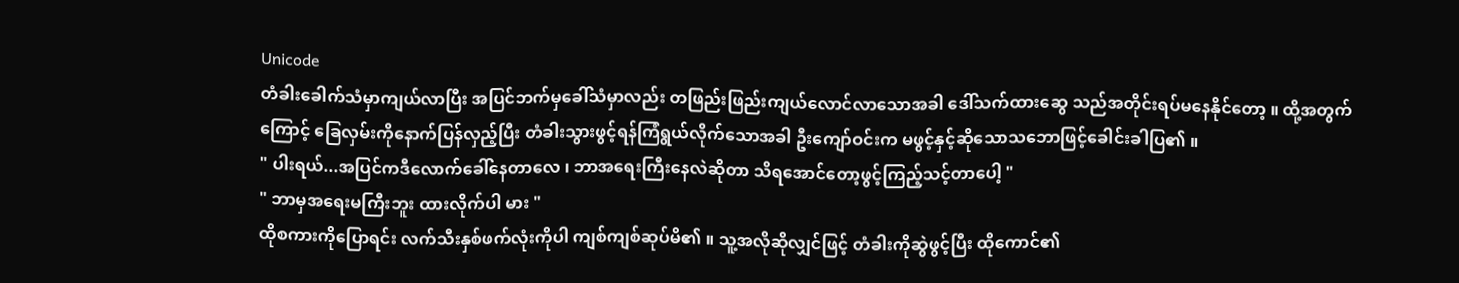Unicode
တံခါးခေါက်သံမှာကျယ်လာပြီး အပြင်ဘက်မှခေါ်သံမှာလည်း တဖြည်းဖြည်းကျယ်လောင်လာသောအခါ ဒေါ်သက်ထားဆွေ သည်အတိုင်းရပ်မနေနိုင်တော့ ။ ထို့အတွက်ကြောင့် ခြေလှမ်းကိုနောက်ပြန်လှည့်ပြီး တံခါးသွားဖွင့်ရန်ကြံရွယ်လိုက်သောအခါ ဦးကျော်ဝင်းက မဖွင့်နှင့်ဆိုသောသဘောဖြင့်ခေါင်းခါပြ၏ ။
" ပါးရယ်...အပြင်ကဒီလောက်ခေါ်နေတာလေ ၊ ဘာအရေးကြီးနေလဲဆိုတာ သိရအောင်တော့ဖွင့်ကြည့်သင့်တာပေါ့ "
" ဘာမှအရေးမကြီးဘူး ထားလိုက်ပါ မား "
ထိုစကားကိုပြောရင်း လက်သီးနှစ်ဖက်လုံးကိုပါ ကျစ်ကျစ်ဆုပ်မိ၏ ။ သူ့အလိုဆိုလျှင်ဖြင့် တံခါးကိုဆွဲဖွင့်ပြီး ထိုကောင်၏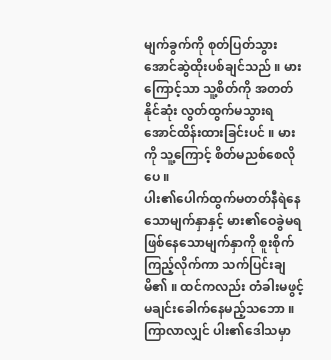မျက်ခွက်ကို စုတ်ပြတ်သွားအောင်ဆွဲထိုးပစ်ချင်သည် ။ မားကြောင့်သာ သူ့စိတ်ကို အတတ်နိုင်ဆုံး လွတ်ထွက်မသွားရအောင်ထိန်းထားခြင်းပင် ။ မားကို သူ့ကြောင့် စိတ်မညစ်စေလိုပေ ။
ပါး၏ပေါက်ထွက်မတတ်နီရဲနေသောမျက်နှာနှင့် မား၏ဝေခွဲမရဖြစ်နေသောမျက်နှာကို စူးစိုက်ကြည့်လိုက်ကာ သက်ပြင်းချမိ၏ ။ ထင်ကလည်း တံခါးမဖွင့်မချင်းခေါက်နေမည့်သဘော ။ ကြာလာလျှင် ပါး၏ဒေါသမှာ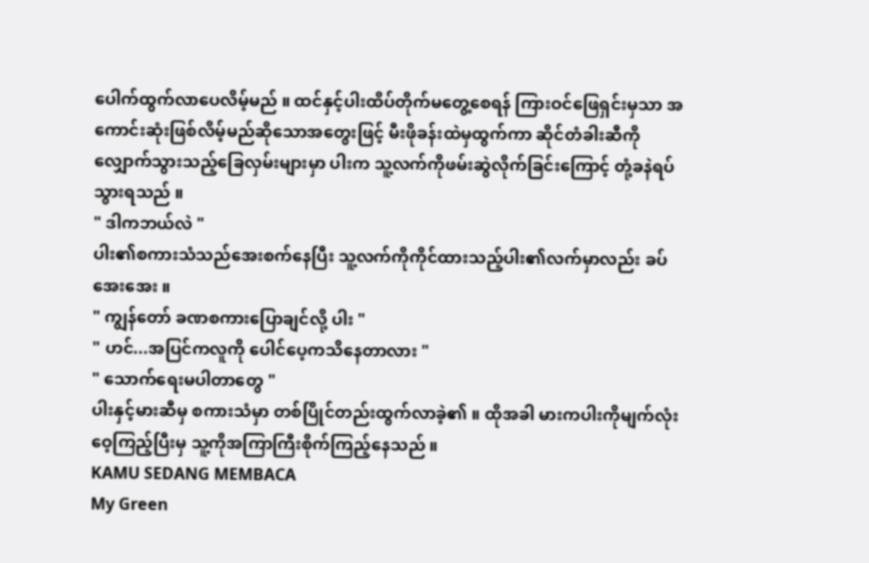ပေါက်ထွက်လာပေလိမ့်မည် ။ ထင်နှင့်ပါးထိပ်တိုက်မတွေ့စေရန် ကြားဝင်ဖြေရှင်းမှသာ အကောင်းဆုံးဖြစ်လိမ့်မည်ဆိုသောအတွေးဖြင့် မီးဖိုခန်းထဲမှထွက်ကာ ဆိုင်တံခါးဆီကိုလျှောက်သွားသည့်ခြေလှမ်းများမှာ ပါးက သူ့လက်ကိုဖမ်းဆွဲလိုက်ခြင်းကြောင့် တုံ့ခနဲရပ်သွားရသည် ။
" ဒါကဘယ်လဲ "
ပါး၏စကားသံသည်အေးစက်နေပြီး သူ့လက်ကိုကိုင်ထားသည့်ပါး၏လက်မှာလည်း ခပ်အေးအေး ။
" ကျွန်တော် ခဏစကားပြောချင်လို့ ပါး "
" ဟင်...အပြင်ကလူကို ပေါင်ပေ့ကသိနေတာလား "
" သောက်ရေးမပါတာတွေ "
ပါးနှင့်မားဆီမှ စကားသံမှာ တစ်ပြိုင်တည်းထွက်လာခဲ့၏ ။ ထိုအခါ မားကပါးကိုမျက်လုံးဝေ့ကြည့်ပြီးမှ သူ့ကိုအကြာကြီးစိုက်ကြည့်နေသည် ။
KAMU SEDANG MEMBACA
My Green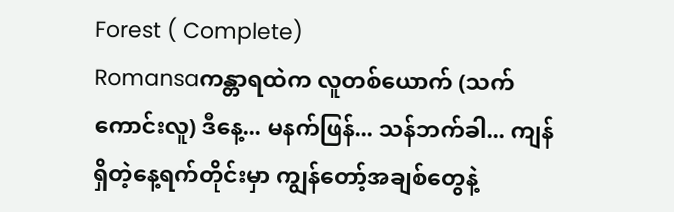Forest ( Complete)
Romansaကန္တာရထဲက လူတစ်ယောက် (သက်ကောင်းလူ) ဒီနေ့... မနက်ဖြန်... သန်ဘက်ခါ... ကျန်ရှိတဲ့နေ့ရက်တိုင်းမှာ ကျွန်တော့်အချစ်တွေနဲ့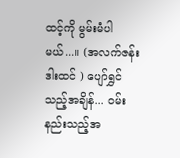ထင့်ကို မွမ်းမံပါမယ်...။ (အလက်ဇန်းဒါးထင် ) ပျော်ရွှင်သည့်အချိန်... ဝမ်းနည်းသည့်အ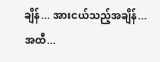ချိန်... အားငယ်သည့်အချိန်... အထီ...